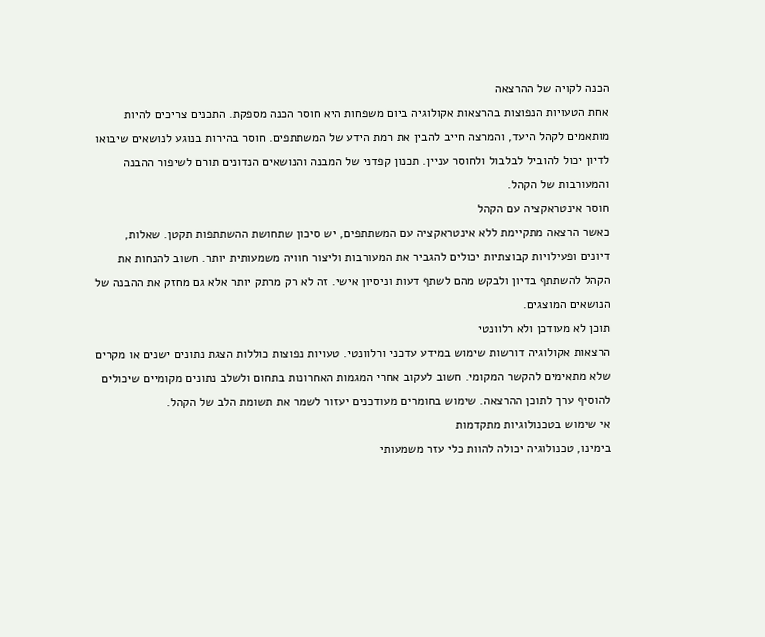הכנה לקויה של ההרצאה
אחת הטעויות הנפוצות בהרצאות אקולוגיה ביום משפחות היא חוסר הכנה מספקת. התכנים צריכים להיות מותאמים לקהל היעד, והמרצה חייב להבין את רמת הידע של המשתתפים. חוסר בהירות בנוגע לנושאים שיבואו לדיון יכול להוביל לבלבול ולחוסר עניין. תכנון קפדני של המבנה והנושאים הנדונים תורם לשיפור ההבנה והמעורבות של הקהל.
חוסר אינטראקציה עם הקהל
כאשר הרצאה מתקיימת ללא אינטראקציה עם המשתתפים, יש סיכון שתחושת ההשתתפות תקטן. שאלות, דיונים ופעילויות קבוצתיות יכולים להגביר את המעורבות וליצור חוויה משמעותית יותר. חשוב להנחות את הקהל להשתתף בדיון ולבקש מהם לשתף דעות וניסיון אישי. זה לא רק מרתק יותר אלא גם מחזק את ההבנה של הנושאים המוצגים.
תוכן לא מעודכן ולא רלוונטי
הרצאות אקולוגיה דורשות שימוש במידע עדכני ורלוונטי. טעויות נפוצות כוללות הצגת נתונים ישנים או מקרים שלא מתאימים להקשר המקומי. חשוב לעקוב אחרי המגמות האחרונות בתחום ולשלב נתונים מקומיים שיכולים להוסיף ערך לתוכן ההרצאה. שימוש בחומרים מעודכנים יעזור לשמר את תשומת הלב של הקהל.
אי שימוש בטכנולוגיות מתקדמות
בימינו, טכנולוגיה יכולה להוות כלי עזר משמעותי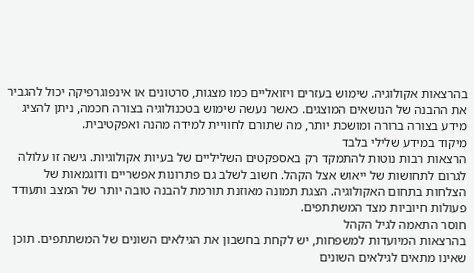בהרצאות אקולוגיה. שימוש בעזרים ויזואליים כמו מצגות, סרטונים או אינפוגרפיקה יכול להגביר את ההבנה של הנושאים המוצגים. כאשר נעשה שימוש בטכנולוגיה בצורה חכמה, ניתן להציג מידע בצורה ברורה ומושכת יותר, מה שתורם לחוויית למידה מהנה ואפקטיבית.
מיקוד במידע שלילי בלבד
הרצאות רבות נוטות להתמקד רק באספקטים השליליים של בעיות אקולוגיות. גישה זו עלולה לגרום לתחושות של ייאוש אצל הקהל. חשוב לשלב גם פתרונות אפשריים ודוגמאות של הצלחות בתחום האקולוגיה. הצגת תמונה מאוזנת תורמת להבנה טובה יותר של המצב ותעודד פעולות חיוביות מצד המשתתפים.
חוסר התאמה לגיל הקהל
בהרצאות המיועדות למשפחות, יש לקחת בחשבון את הגילאים השונים של המשתתפים. תוכן שאינו מתאים לגילאים השונים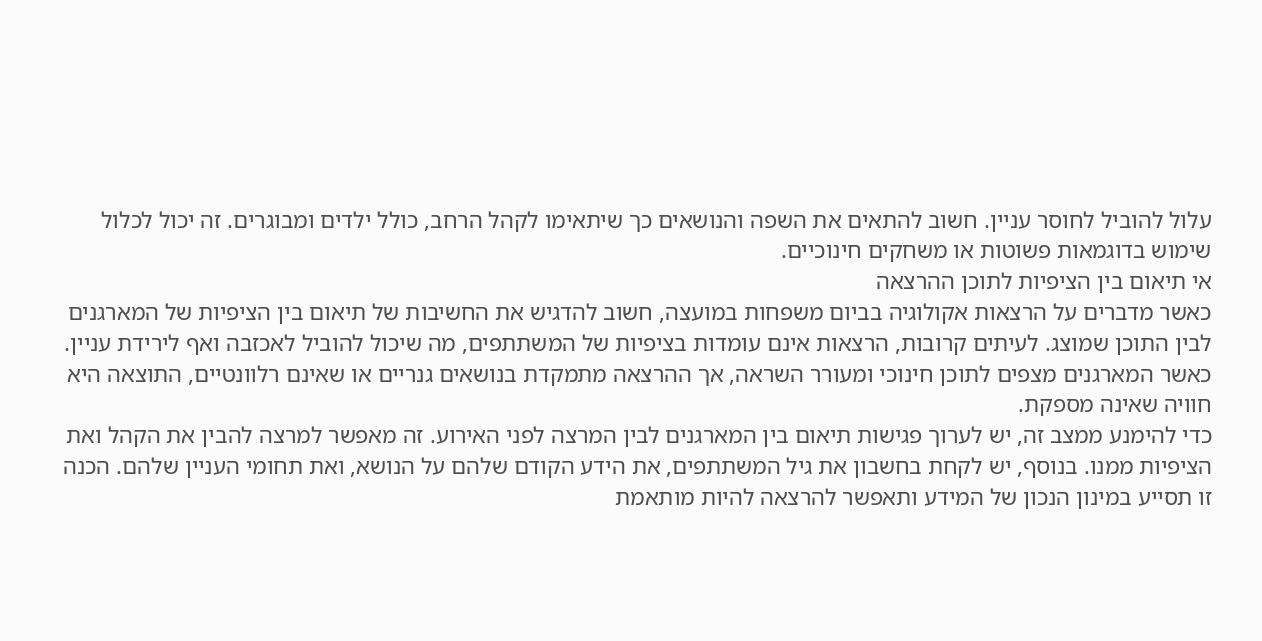עלול להוביל לחוסר עניין. חשוב להתאים את השפה והנושאים כך שיתאימו לקהל הרחב, כולל ילדים ומבוגרים. זה יכול לכלול שימוש בדוגמאות פשוטות או משחקים חינוכיים.
אי תיאום בין הציפיות לתוכן ההרצאה
כאשר מדברים על הרצאות אקולוגיה בביום משפחות במועצה, חשוב להדגיש את החשיבות של תיאום בין הציפיות של המארגנים לבין התוכן שמוצג. לעיתים קרובות, הרצאות אינם עומדות בציפיות של המשתתפים, מה שיכול להוביל לאכזבה ואף לירידת עניין. כאשר המארגנים מצפים לתוכן חינוכי ומעורר השראה, אך ההרצאה מתמקדת בנושאים גנריים או שאינם רלוונטיים, התוצאה היא חוויה שאינה מספקת.
כדי להימנע ממצב זה, יש לערוך פגישות תיאום בין המארגנים לבין המרצה לפני האירוע. זה מאפשר למרצה להבין את הקהל ואת הציפיות ממנו. בנוסף, יש לקחת בחשבון את גיל המשתתפים, את הידע הקודם שלהם על הנושא, ואת תחומי העניין שלהם. הכנה זו תסייע במינון הנכון של המידע ותאפשר להרצאה להיות מותאמת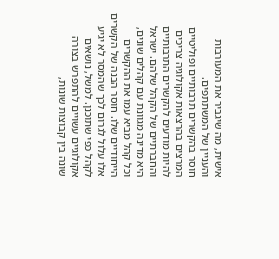אישית, מה שיגביר את המעורבות והעניין של המשתתפים.
חוסר בהקשרים תרבותיים ופוליטיים
המרצים בהרצאות אקולוגיה צריכים להיות מודעים להקשרים התרבותיים והחברתיים של הקהל שלהם. ישראל היא מדינה מגוונת עם קהלים שונים, וכל קהל מביא עמו את ההקשרים הייחודיים שלו. חוסר הבנה של הקשרים אלו עלול לגרום לכך שהמסר לא יגיע לקהל כפי שתוכנן. למשל, נושאים אקולוגיים עשויים להתפרש בצורה שונה בין קבוצות שונות,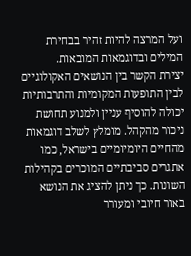ועל המרצה להיות זהיר בבחירת המילים ובדוגמאות המובאות.
יצירת הקשר בין הנושאים האקולוגיים לבין התופעות המקומיות והתרבותיות יכולה להוסיף עניין ולמנוע תחושת ניכור מהקהל. מומלץ לשלב דוגמאות מהחיים היומיומיים בישראל, כמו אתגרים סביבתיים המוכרים בקהילות השונות. כך ניתן להציג את הנושא באור חיובי ומעורר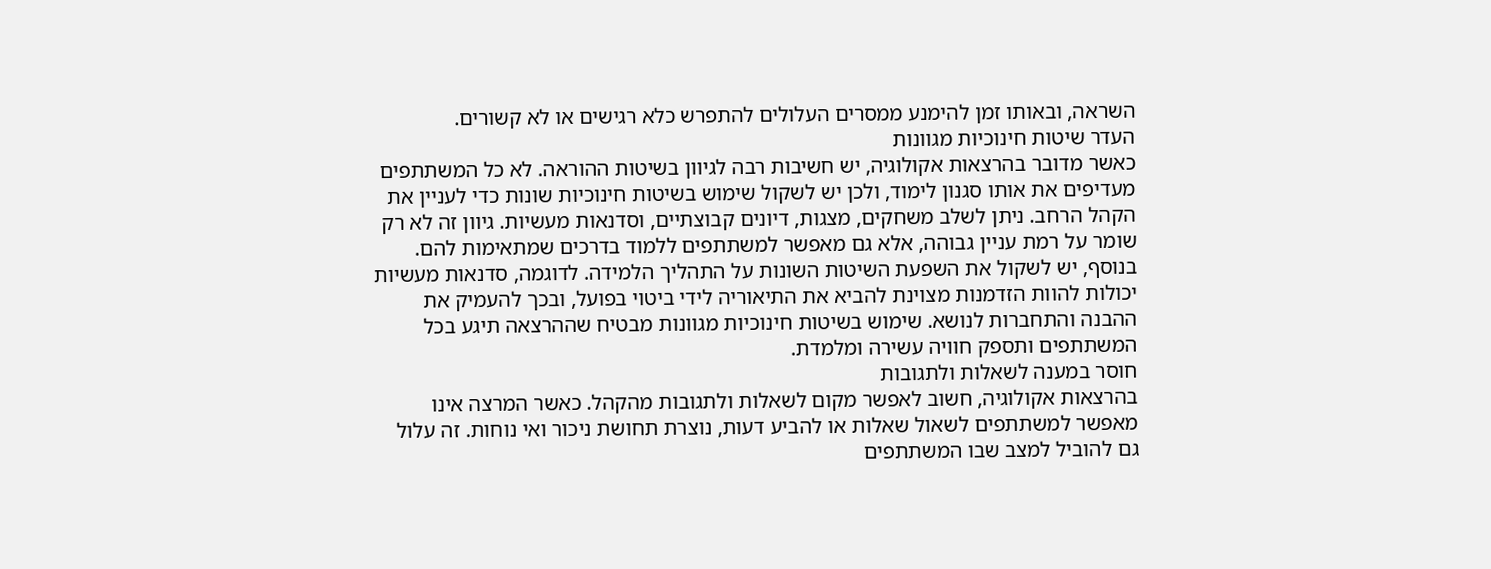השראה, ובאותו זמן להימנע ממסרים העלולים להתפרש כלא רגישים או לא קשורים.
העדר שיטות חינוכיות מגוונות
כאשר מדובר בהרצאות אקולוגיה, יש חשיבות רבה לגיוון בשיטות ההוראה. לא כל המשתתפים מעדיפים את אותו סגנון לימוד, ולכן יש לשקול שימוש בשיטות חינוכיות שונות כדי לעניין את הקהל הרחב. ניתן לשלב משחקים, מצגות, דיונים קבוצתיים, וסדנאות מעשיות. גיוון זה לא רק שומר על רמת עניין גבוהה, אלא גם מאפשר למשתתפים ללמוד בדרכים שמתאימות להם.
בנוסף, יש לשקול את השפעת השיטות השונות על התהליך הלמידה. לדוגמה, סדנאות מעשיות יכולות להוות הזדמנות מצוינת להביא את התיאוריה לידי ביטוי בפועל, ובכך להעמיק את ההבנה והתחברות לנושא. שימוש בשיטות חינוכיות מגוונות מבטיח שההרצאה תיגע בכל המשתתפים ותספק חוויה עשירה ומלמדת.
חוסר במענה לשאלות ולתגובות
בהרצאות אקולוגיה, חשוב לאפשר מקום לשאלות ולתגובות מהקהל. כאשר המרצה אינו מאפשר למשתתפים לשאול שאלות או להביע דעות, נוצרת תחושת ניכור ואי נוחות. זה עלול גם להוביל למצב שבו המשתתפים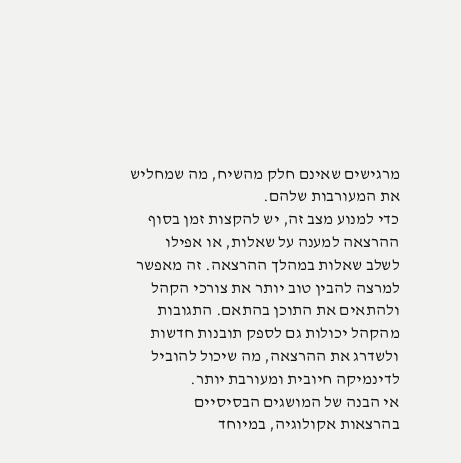מרגישים שאינם חלק מהשיח, מה שמחליש את המעורבות שלהם.
כדי למנוע מצב זה, יש להקצות זמן בסוף ההרצאה למענה על שאלות, או אפילו לשלב שאלות במהלך ההרצאה. זה מאפשר למרצה להבין טוב יותר את צורכי הקהל ולהתאים את התוכן בהתאם. התגובות מהקהל יכולות גם לספק תובנות חדשות ולשדרג את ההרצאה, מה שיכול להוביל לדינמיקה חיובית ומעורבת יותר.
אי הבנה של המושגים הבסיסיים
בהרצאות אקולוגיה, במיוחד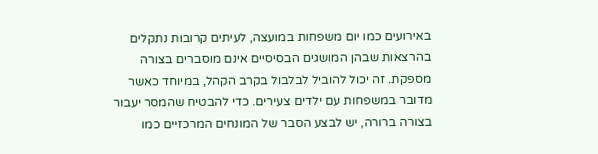באירועים כמו יום משפחות במועצה, לעיתים קרובות נתקלים בהרצאות שבהן המושגים הבסיסיים אינם מוסברים בצורה מספקת. זה יכול להוביל לבלבול בקרב הקהל, במיוחד כאשר מדובר במשפחות עם ילדים צעירים. כדי להבטיח שהמסר יעבור בצורה ברורה, יש לבצע הסבר של המונחים המרכזיים כמו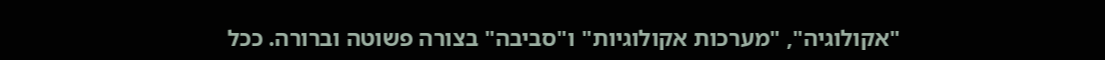"אקולוגיה", "מערכות אקולוגיות" ו"סביבה" בצורה פשוטה וברורה. ככל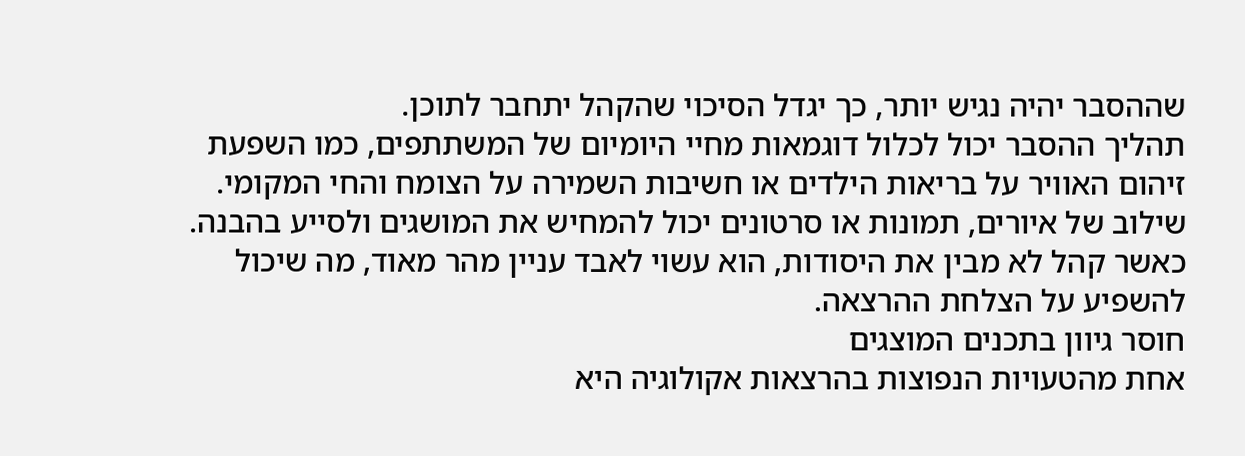שההסבר יהיה נגיש יותר, כך יגדל הסיכוי שהקהל יתחבר לתוכן.
תהליך ההסבר יכול לכלול דוגמאות מחיי היומיום של המשתתפים, כמו השפעת זיהום האוויר על בריאות הילדים או חשיבות השמירה על הצומח והחי המקומי. שילוב של איורים, תמונות או סרטונים יכול להמחיש את המושגים ולסייע בהבנה. כאשר קהל לא מבין את היסודות, הוא עשוי לאבד עניין מהר מאוד, מה שיכול להשפיע על הצלחת ההרצאה.
חוסר גיוון בתכנים המוצגים
אחת מהטעויות הנפוצות בהרצאות אקולוגיה היא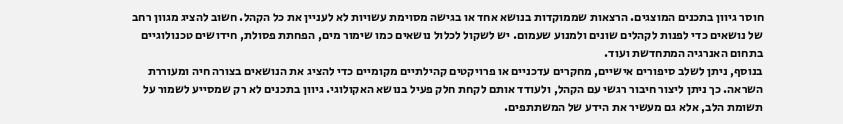חוסר גיוון בתכנים המוצגים. הרצאות שממוקדות בנושא אחד או בגישה מסוימת עשויות לא לעניין את כל הקהל. חשוב להציג מגוון רחב של נושאים כדי לפנות לקהלים שונים ולמנוע שעמום. יש לשקול לכלול נושאים כמו שימור מים, הפחתת פסולת, חידושים טכנולוגיים בתחום האנרגיה המתחדשת ועוד.
בנוסף, ניתן לשלב סיפורים אישיים, מחקרים עדכניים או פרויקטים קהילתיים מקומיים כדי להציג את הנושאים בצורה חיה ומעוררת השראה. כך ניתן ליצור חיבור רגשי עם הקהל, ולעודד אותם לקחת חלק פעיל בנושא האקולוגי. גיוון בתכנים לא רק שמסייע לשמור על תשומת הלב, אלא גם מעשיר את הידע של המשתתפים.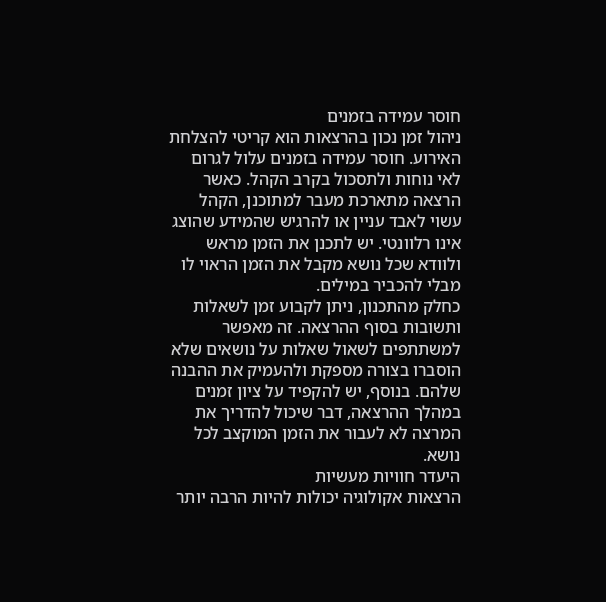חוסר עמידה בזמנים
ניהול זמן נכון בהרצאות הוא קריטי להצלחת האירוע. חוסר עמידה בזמנים עלול לגרום לאי נוחות ולתסכול בקרב הקהל. כאשר הרצאה מתארכת מעבר למתוכנן, הקהל עשוי לאבד עניין או להרגיש שהמידע שהוצג אינו רלוונטי. יש לתכנן את הזמן מראש ולוודא שכל נושא מקבל את הזמן הראוי לו מבלי להכביר במילים.
כחלק מהתכנון, ניתן לקבוע זמן לשאלות ותשובות בסוף ההרצאה. זה מאפשר למשתתפים לשאול שאלות על נושאים שלא הוסברו בצורה מספקת ולהעמיק את ההבנה שלהם. בנוסף, יש להקפיד על ציון זמנים במהלך ההרצאה, דבר שיכול להדריך את המרצה לא לעבור את הזמן המוקצב לכל נושא.
היעדר חוויות מעשיות
הרצאות אקולוגיה יכולות להיות הרבה יותר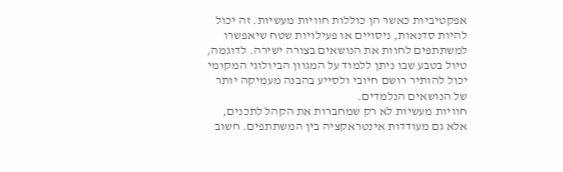אפקטיביות כאשר הן כוללות חוויות מעשיות. זה יכול להיות סדנאות, ניסויים או פעילויות שטח שיאפשרו למשתתפים לחוות את הנושאים בצורה ישירה. לדוגמה, טיול בטבע שבו ניתן ללמוד על המגוון הביולוגי המקומי יכול להותיר רושם חיובי ולסייע בהבנה מעמיקה יותר של הנושאים הנלמדים.
חוויות מעשיות לא רק שמחברות את הקהל לתכנים, אלא גם מעודדות אינטראקציה בין המשתתפים. חשוב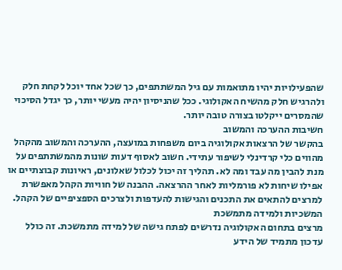שהפעילויות יהיו מתואמות עם גיל המשתתפים, כך שכל אחד יוכל לקחת חלק ולהרגיש חלק מהשיח האקולוגי. ככל שהניסיון יהיה מעשי יותר, כך יגדל הסיכוי שהמסרים ייקלטו בצורה טובה יותר.
חשיבות ההערכה והמשוב
בהקשר של הרצאות אקולוגיה ביום משפחות במועצה, ההערכה והמשוב מהקהל מהווים כלי קרדינלי לשיפור עתידי. חשוב לאסוף דעות שונות מהמשתתפים על מנת להבין מה עבד ומה לא. תהליך זה יכול לכלול שאלונים, ראיונות קבוצתיים או אפילו שיחות לא פורמליות לאחר ההרצאה. ההבנה של חוויות הקהל מאפשרת למרצים להתאים את התכנים והגישות להעדפות ולצרכים הספציפיים של הקהל.
המשכיות ולמידה מתמשכת
מרצים בתחום האקולוגיה נדרשים לפתח גישה של למידה מתמשכת. זה כולל עדכון מתמיד של הידע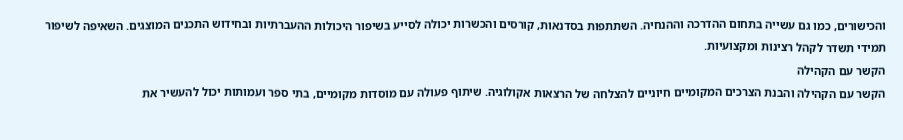והכישורים, כמו גם עשייה בתחום ההדרכה וההנחיה. השתתפות בסדנאות, קורסים והכשרות יכולה לסייע בשיפור היכולות ההעברתיות ובחידוש התכנים המוצגים. השאיפה לשיפור תמידי תשדר לקהל רצינות ומקצועיות.
הקשר עם הקהילה
הקשר עם הקהילה והבנת הצרכים המקומיים חיוניים להצלחה של הרצאות אקולוגיה. שיתוף פעולה עם מוסדות מקומיים, בתי ספר ועמותות יכול להעשיר את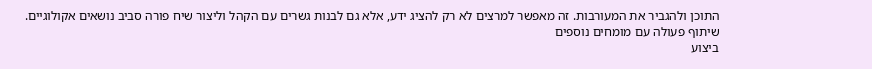התוכן ולהגביר את המעורבות. זה מאפשר למרצים לא רק להציג ידע, אלא גם לבנות גשרים עם הקהל וליצור שיח פורה סביב נושאים אקולוגיים.
שיתוף פעולה עם מומחים נוספים
ביצוע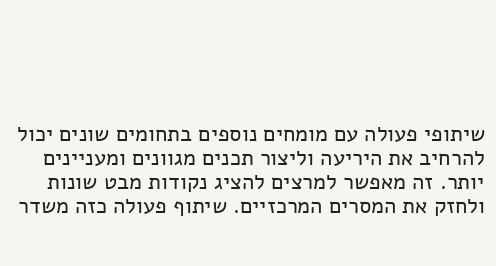שיתופי פעולה עם מומחים נוספים בתחומים שונים יכול להרחיב את היריעה וליצור תכנים מגוונים ומעניינים יותר. זה מאפשר למרצים להציג נקודות מבט שונות ולחזק את המסרים המרכזיים. שיתוף פעולה כזה משדר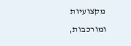מקצועיות ומורכבות,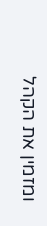ומזמין את הקהל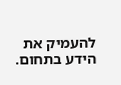להעמיק את הידע בתחום.